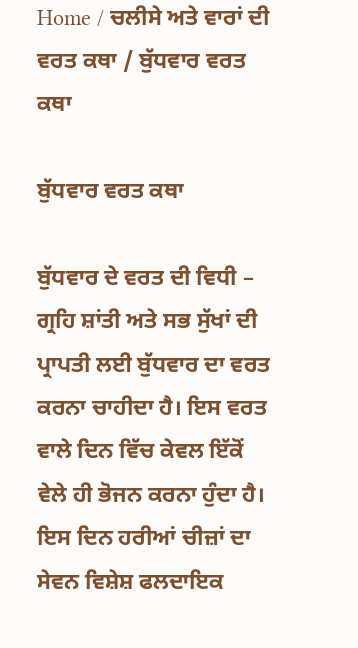Home / ਚਲੀਸੇ ਅਤੇ ਵਾਰਾਂ ਦੀ ਵਰਤ ਕਥਾ / ਬੁੱਧਵਾਰ ਵਰਤ ਕਥਾ

ਬੁੱਧਵਾਰ ਵਰਤ ਕਥਾ

ਬੁੱਧਵਾਰ ਦੇ ਵਰਤ ਦੀ ਵਿਧੀ – ਗ੍ਰਹਿ ਸ਼ਾਂਤੀ ਅਤੇ ਸਭ ਸੁੱਖਾਂ ਦੀ ਪ੍ਰਾਪਤੀ ਲਈ ਬੁੱਧਵਾਰ ਦਾ ਵਰਤ ਕਰਨਾ ਚਾਹੀਦਾ ਹੈ। ਇਸ ਵਰਤ ਵਾਲੇ ਦਿਨ ਵਿੱਚ ਕੇਵਲ ਇੱਕੋਂ ਵੇਲੇ ਹੀ ਭੋਜਨ ਕਰਨਾ ਹੁੰਦਾ ਹੈ। ਇਸ ਦਿਨ ਹਰੀਆਂ ਚੀਜ਼ਾਂ ਦਾ ਸੇਵਨ ਵਿਸ਼ੇਸ਼ ਫਲਦਾਇਕ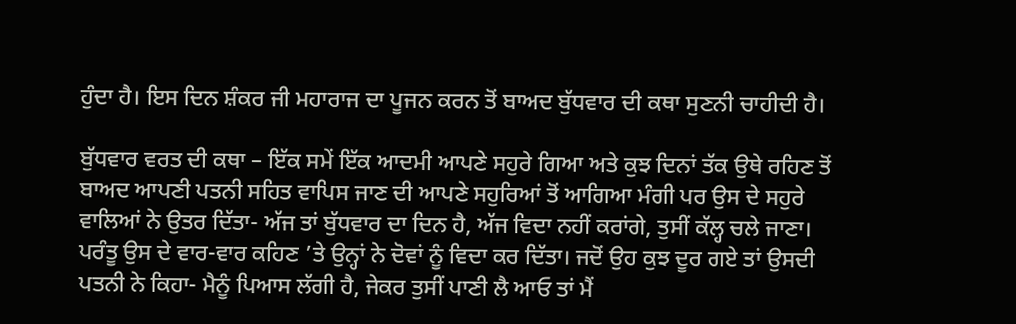ਹੁੰਦਾ ਹੈ। ਇਸ ਦਿਨ ਸ਼ੰਕਰ ਜੀ ਮਹਾਰਾਜ ਦਾ ਪੂਜਨ ਕਰਨ ਤੋਂ ਬਾਅਦ ਬੁੱਧਵਾਰ ਦੀ ਕਥਾ ਸੁਣਨੀ ਚਾਹੀਦੀ ਹੈ।

ਬੁੱਧਵਾਰ ਵਰਤ ਦੀ ਕਥਾ – ਇੱਕ ਸਮੇਂ ਇੱਕ ਆਦਮੀ ਆਪਣੇ ਸਹੁਰੇ ਗਿਆ ਅਤੇ ਕੁਝ ਦਿਨਾਂ ਤੱਕ ਉਥੇ ਰਹਿਣ ਤੋਂ ਬਾਅਦ ਆਪਣੀ ਪਤਨੀ ਸਹਿਤ ਵਾਪਿਸ ਜਾਣ ਦੀ ਆਪਣੇ ਸਹੁਰਿਆਂ ਤੋਂ ਆਗਿਆ ਮੰਗੀ ਪਰ ਉਸ ਦੇ ਸਹੁਰੇ ਵਾਲਿਆਂ ਨੇ ਉਤਰ ਦਿੱਤਾ- ਅੱਜ ਤਾਂ ਬੁੱਧਵਾਰ ਦਾ ਦਿਨ ਹੈ, ਅੱਜ ਵਿਦਾ ਨਹੀਂ ਕਰਾਂਗੇ, ਤੁਸੀਂ ਕੱਲ੍ਹ ਚਲੇ ਜਾਣਾ। ਪਰੰਤੂ ਉਸ ਦੇ ਵਾਰ-ਵਾਰ ਕਹਿਣ ’ਤੇ ਉਨ੍ਹਾਂ ਨੇ ਦੋਵਾਂ ਨੂੰ ਵਿਦਾ ਕਰ ਦਿੱਤਾ। ਜਦੋਂ ਉਹ ਕੁਝ ਦੂਰ ਗਏ ਤਾਂ ਉਸਦੀ ਪਤਨੀ ਨੇ ਕਿਹਾ- ਮੈਨੂੰ ਪਿਆਸ ਲੱਗੀ ਹੈ, ਜੇਕਰ ਤੁਸੀਂ ਪਾਣੀ ਲੈ ਆਓ ਤਾਂ ਮੈਂ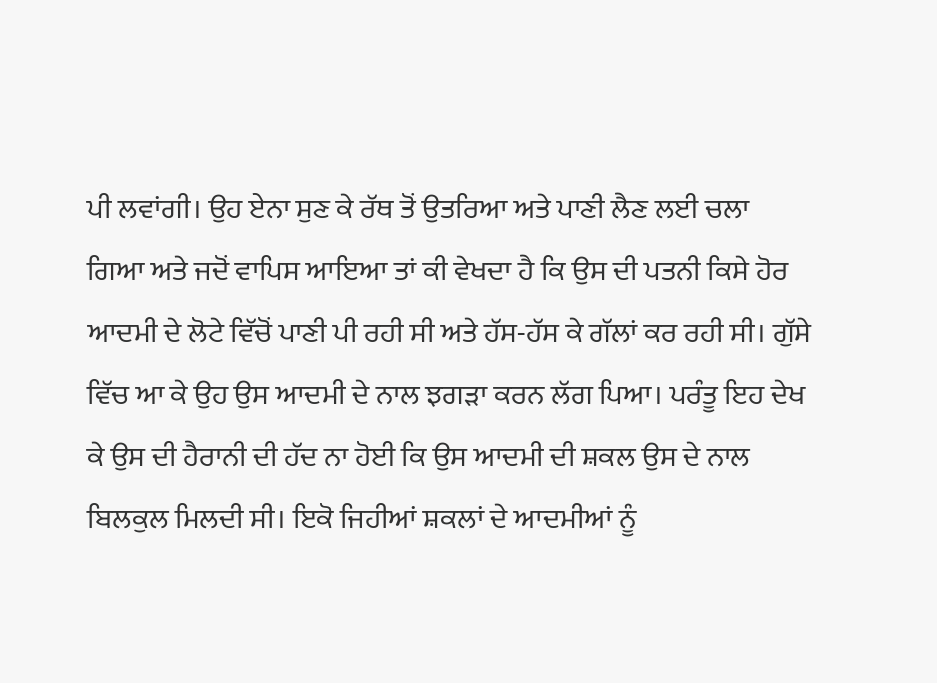ਪੀ ਲਵਾਂਗੀ। ਉਹ ਏਨਾ ਸੁਣ ਕੇ ਰੱਥ ਤੋਂ ਉਤਰਿਆ ਅਤੇ ਪਾਣੀ ਲੈਣ ਲਈ ਚਲਾ ਗਿਆ ਅਤੇ ਜਦੋਂ ਵਾਪਿਸ ਆਇਆ ਤਾਂ ਕੀ ਵੇਖਦਾ ਹੈ ਕਿ ਉਸ ਦੀ ਪਤਨੀ ਕਿਸੇ ਹੋਰ ਆਦਮੀ ਦੇ ਲੋਟੇ ਵਿੱਚੋਂ ਪਾਣੀ ਪੀ ਰਹੀ ਸੀ ਅਤੇ ਹੱਸ-ਹੱਸ ਕੇ ਗੱਲਾਂ ਕਰ ਰਹੀ ਸੀ। ਗੁੱਸੇ ਵਿੱਚ ਆ ਕੇ ਉਹ ਉਸ ਆਦਮੀ ਦੇ ਨਾਲ ਝਗੜਾ ਕਰਨ ਲੱਗ ਪਿਆ। ਪਰੰਤੂ ਇਹ ਦੇਖ ਕੇ ਉਸ ਦੀ ਹੈਰਾਨੀ ਦੀ ਹੱਦ ਨਾ ਹੋਈ ਕਿ ਉਸ ਆਦਮੀ ਦੀ ਸ਼ਕਲ ਉਸ ਦੇ ਨਾਲ ਬਿਲਕੁਲ ਮਿਲਦੀ ਸੀ। ਇਕੋ ਜਿਹੀਆਂ ਸ਼ਕਲਾਂ ਦੇ ਆਦਮੀਆਂ ਨੂੰ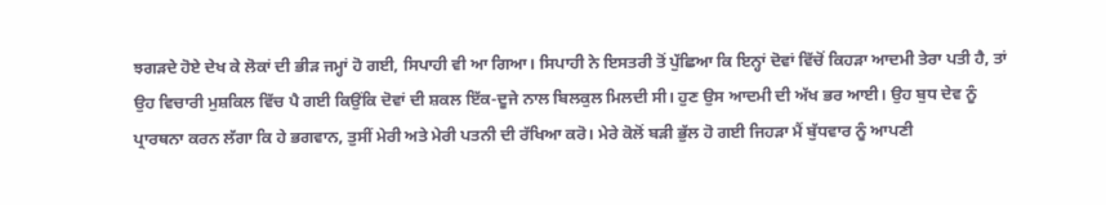ਝਗੜਦੇ ਹੋਏ ਦੇਖ ਕੇ ਲੋਕਾਂ ਦੀ ਭੀੜ ਜਮ੍ਹਾਂ ਹੋ ਗਈ, ਸਿਪਾਹੀ ਵੀ ਆ ਗਿਆ। ਸਿਪਾਹੀ ਨੇ ਇਸਤਰੀ ਤੋਂ ਪੁੱਛਿਆ ਕਿ ਇਨ੍ਹਾਂ ਦੋਵਾਂ ਵਿੱਚੋਂ ਕਿਹੜਾ ਆਦਮੀ ਤੇਰਾ ਪਤੀ ਹੈ, ਤਾਂ ਉਹ ਵਿਚਾਰੀ ਮੁਸ਼ਕਿਲ ਵਿੱਚ ਪੈ ਗਈ ਕਿਉਂਕਿ ਦੋਵਾਂ ਦੀ ਸ਼ਕਲ ਇੱਕ-ਦੂਜੇ ਨਾਲ ਬਿਲਕੁਲ ਮਿਲਦੀ ਸੀ। ਹੁਣ ਉਸ ਆਦਮੀ ਦੀ ਅੱਖ ਭਰ ਆਈ। ਉਹ ਬੁਧ ਦੇਵ ਨੂੰ ਪ੍ਰਾਰਥਨਾ ਕਰਨ ਲੱਗਾ ਕਿ ਹੇ ਭਗਵਾਨ, ਤੁਸੀਂ ਮੇਰੀ ਅਤੇ ਮੇਰੀ ਪਤਨੀ ਦੀ ਰੱਖਿਆ ਕਰੋ। ਮੇਰੇ ਕੋਲੋਂ ਬੜੀ ਭੁੱਲ ਹੋ ਗਈ ਜਿਹੜਾ ਮੈਂ ਬੁੱਧਵਾਰ ਨੂੰ ਆਪਣੀ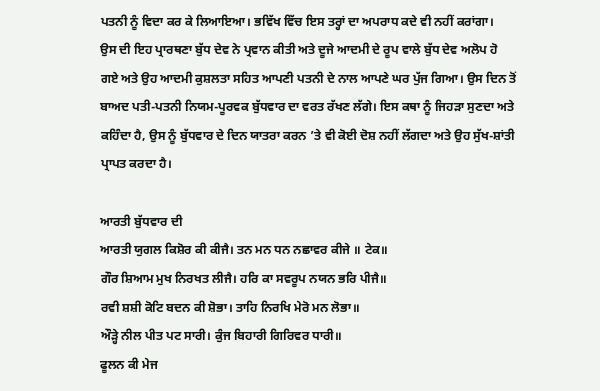ਪਤਨੀ ਨੂੰ ਵਿਦਾ ਕਰ ਕੇ ਲਿਆਇਆ। ਭਵਿੱਖ ਵਿੱਚ ਇਸ ਤਰ੍ਹਾਂ ਦਾ ਅਪਰਾਧ ਕਦੇ ਵੀ ਨਹੀਂ ਕਰਾਂਗਾ।
ਉਸ ਦੀ ਇਹ ਪ੍ਰਾਰਥਣਾ ਬੁੱਧ ਦੇਵ ਨੇ ਪ੍ਰਵਾਨ ਕੀਤੀ ਅਤੇ ਦੂਜੇ ਆਦਮੀ ਦੇ ਰੂਪ ਵਾਲੇ ਬੁੱਧ ਦੇਵ ਅਲੋਪ ਹੋ ਗਏ ਅਤੇ ਉਹ ਆਦਮੀ ਕੁਸ਼ਲਤਾ ਸਹਿਤ ਆਪਣੀ ਪਤਨੀ ਦੇ ਨਾਲ ਆਪਣੇ ਘਰ ਪੁੱਜ ਗਿਆ। ਉਸ ਦਿਨ ਤੋਂ ਬਾਅਦ ਪਤੀ-ਪਤਨੀ ਨਿਯਮ-ਪੂਰਵਕ ਬੁੱਧਵਾਰ ਦਾ ਵਰਤ ਰੱਖਣ ਲੱਗੇ। ਇਸ ਕਥਾ ਨੂੰ ਜਿਹੜਾ ਸੁਣਦਾ ਅਤੇ ਕਹਿੰਦਾ ਹੈ, ਉਸ ਨੂੰ ਬੁੱਧਵਾਰ ਦੇ ਦਿਨ ਯਾਤਰਾ ਕਰਨ ’ਤੇ ਵੀ ਕੋਈ ਦੋਸ਼ ਨਹੀਂ ਲੱਗਦਾ ਅਤੇ ਉਹ ਸੁੱਖ-ਸ਼ਾਂਤੀ ਪ੍ਰਾਪਤ ਕਰਦਾ ਹੈ।

ਆਰਤੀ ਬੁੱਧਵਾਰ ਦੀ
ਆਰਤੀ ਯੁਗਲ ਕਿਸ਼ੋਰ ਕੀ ਕੀਜੈ। ਤਨ ਮਨ ਧਨ ਨਛਾਵਰ ਕੀਜੇ ॥ ਟੇਕ॥
ਗੌਰ ਸ਼ਿਆਮ ਮੁਖ ਨਿਰਖਤ ਲੀਜੈ। ਹਰਿ ਕਾ ਸਵਰੂਪ ਨਯਨ ਭਰਿ ਪੀਜੈ॥
ਰਵੀ ਸ਼ਸ਼ੀ ਕੋਟਿ ਬਦਨ ਕੀ ਸ਼ੋਭਾ। ਤਾਹਿ ਨਿਰਖਿ ਮੇਰੋ ਮਨ ਲੋਭਾ॥
ਔੜ੍ਹੇ ਨੀਲ ਪੀਤ ਪਟ ਸਾਰੀ। ਕੁੰਜ ਬਿਹਾਰੀ ਗਿਰਿਵਰ ਧਾਰੀ॥
ਫੂਲਨ ਕੀ ਮੇਜ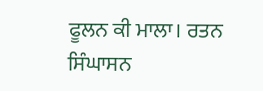ਫੂਲਨ ਕੀ ਮਾਲਾ। ਰਤਨ ਸਿੰਘਾਸਨ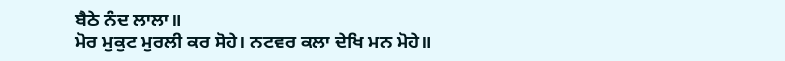ਬੈਠੇ ਨੰਦ ਲਾਲਾ॥
ਮੋਰ ਮੁਕੁਟ ਮੁਰਲੀ ਕਰ ਸੋਹੇ। ਨਟਵਰ ਕਲਾ ਦੇਖਿ ਮਨ ਮੋਹੇ॥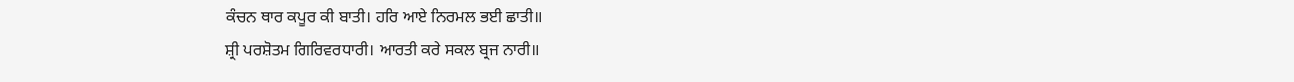ਕੰਚਨ ਥਾਰ ਕਪੂਰ ਕੀ ਬਾਤੀ। ਹਰਿ ਆਏ ਨਿਰਮਲ ਭਈ ਛਾਤੀ॥
ਸ਼੍ਰੀ ਪਰਸ਼ੋਤਮ ਗਿਰਿਵਰਧਾਰੀ। ਆਰਤੀ ਕਰੇ ਸਕਲ ਬ੍ਰਜ ਨਾਰੀ॥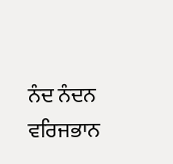ਨੰਦ ਨੰਦਨ ਵਰਿਜਭਾਨ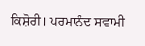ਕਿਸ਼ੋਰੀ। ਪਰਮਾਨੰਦ ਸਵਾਮੀ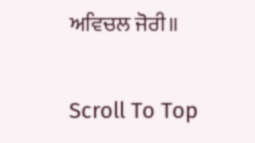ਅਵਿਚਲ ਜੋਰੀ॥

Scroll To Top